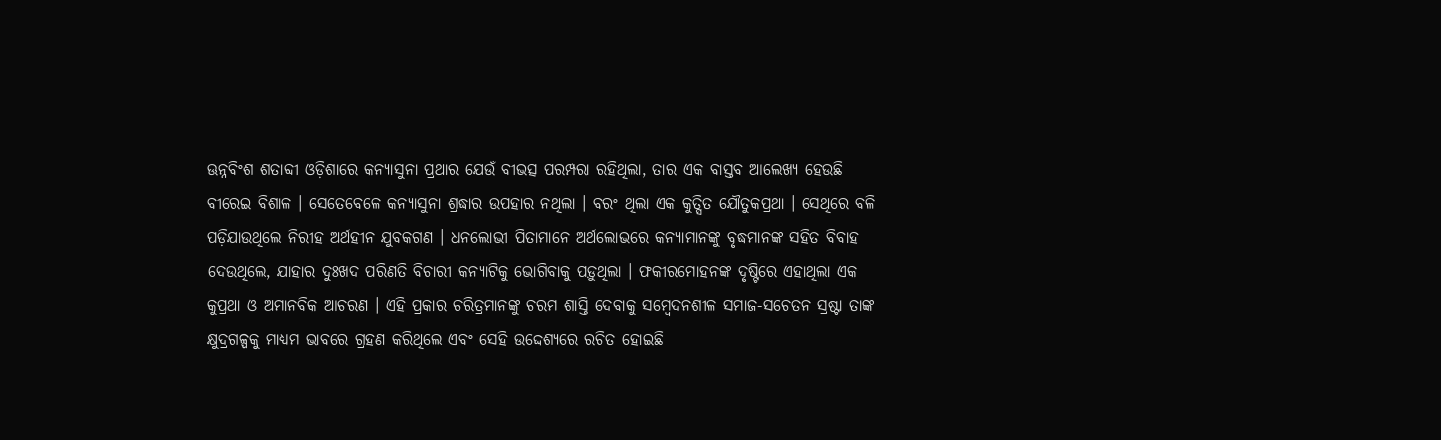ଊନ୍ନବିଂଶ ଶତାବ୍ଦୀ ଓଡ଼ିଶାରେ କନ୍ୟାସୁନା ପ୍ରଥାର ଯେଉଁ ବୀଭତ୍ସ ପରମ୍ପରା ରହିଥିଲା, ତାର ଏକ ବାସ୍ତବ ଆଲେଖ୍ୟ ହେଉଛି ବୀରେଇ ବିଶାଳ । ସେତେବେଳେ କନ୍ୟାସୁନା ଶ୍ରଦ୍ଧାର ଉପହାର ନଥିଲା । ବରଂ ଥିଲା ଏକ କୁତ୍ସିତ ଯୌତୁକପ୍ରଥା । ସେଥିରେ ବଳି ପଡ଼ିଯାଉଥିଲେ ନିରୀହ ଅର୍ଥହୀନ ଯୁବକଗଣ । ଧନଲୋଭୀ ପିତାମାନେ ଅର୍ଥଲୋଭରେ କନ୍ୟାମାନଙ୍କୁ ବୃଦ୍ଧମାନଙ୍କ ସହିତ ବିବାହ ଦେଉଥିଲେ, ଯାହାର ଦୁଃଖଦ ପରିଣତି ବିଚାରୀ କନ୍ୟାଟିକୁ ଭୋଗିବାକୁ ପଡ଼ୁଥିଲା । ଫକୀରମୋହନଙ୍କ ଦୃଷ୍ଟିରେ ଏହାଥିଲା ଏକ କୁପ୍ରଥା ଓ ଅମାନବିକ ଆଚରଣ । ଏହି ପ୍ରକାର ଚରିତ୍ରମାନଙ୍କୁ ଚରମ ଶାସ୍ତି ଦେବାକୁ ସମ୍ବେଦନଶୀଳ ସମାଜ-ସଚେତନ ସ୍ରଷ୍ଟା ତାଙ୍କ କ୍ଷୁଦ୍ରଗଳ୍ପକୁ ମାଧ୍ୟମ ଭାବରେ ଗ୍ରହଣ କରିଥିଲେ ଏବଂ ସେହି ଉଦ୍ଦେଶ୍ୟରେ ରଚିତ ହୋଇଛି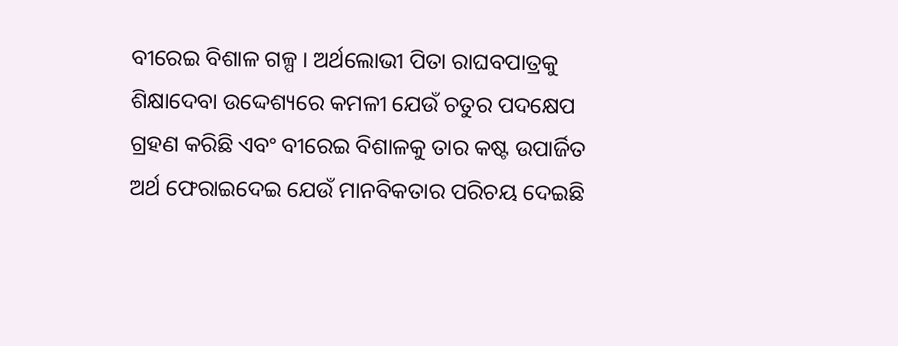ବୀରେଇ ବିଶାଳ ଗଳ୍ପ । ଅର୍ଥଲୋଭୀ ପିତା ରାଘବପାତ୍ରକୁ ଶିକ୍ଷାଦେବା ଉଦ୍ଦେଶ୍ୟରେ କମଳୀ ଯେଉଁ ଚତୁର ପଦକ୍ଷେପ ଗ୍ରହଣ କରିଛି ଏବଂ ବୀରେଇ ବିଶାଳକୁ ତାର କଷ୍ଟ ଉପାର୍ଜିତ ଅର୍ଥ ଫେରାଇଦେଇ ଯେଉଁ ମାନବିକତାର ପରିଚୟ ଦେଇଛି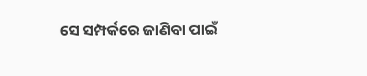ସେ ସମ୍ପର୍କରେ ଜାଣିବା ପାଇଁ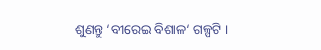ଶୁଣନ୍ତୁ ‘ବୀରେଇ ବିଶାଳ‘ ଗଳ୍ପଟି ।